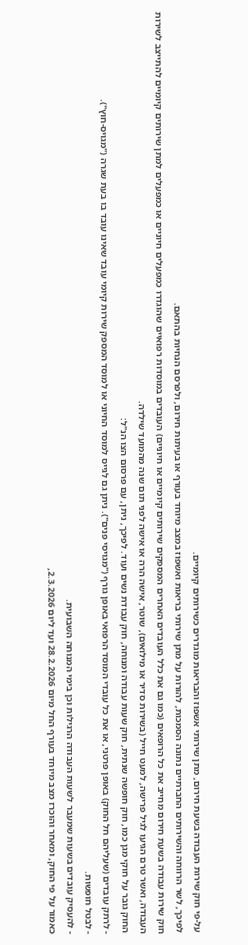על-פי חוק שירות העבודה בשעת חירום, מתן שירותי אשפוז והבריאות מוגדרים כשירותים קיומיים.
לפיכך, לשר הרווחה והשירותים החברתיים נתונה הסמכות, להורות על מתן שירותי בריאות ואשפוז במצב מיוחד בעורף או בעיתות חירום, ולפרסם הנחיות בהתאם.
חוק שירות עבודה בשעת חירום מחייב את כל הרופאים (כמו גם את כלל העובדים האחרים המספקים שירותים קיומיים או חיוניים) העובדים במוסדות רפואיים שהוגדרו כמפעלים חיוניים או כמפעלים למתן שירותים קיומיים להתייצב לשירות העבודה, ואשר טרם הגיעו לגיל פרישה, למעט חייל (בשירות סדיר או מילואים), שוטר, אישה הרה או אישה לפני תום שנה מהמועד שילדה.
החוק גובר על חוקי מגן כמו, חוק חופשה שנתית, חוק שעות עבודה ומנוחה, חוק עבודת נשים ועוד. לפיכך, ניתן, עם פרסום הצו הנ"ל:
- לרתק עובדים (שעליהם חל החוק) באופן פרטני, או את כל עובדי המוסד הרפואי באופן גורף ("מגויסי פנים"). ניתן גם לגייס למוסד החיוני או למוסד המספק שירות קיומי עובד שאינו עובד בו בעת שגרה ("מגויס-חוץ").
- לבטל חופשות.
- להעסיק עובדים בשעות שמעבר לשעות העבודה הרגילות וכן בימי המנוחה השבועית.
כאמור על פי החוק, ומאחר והוכרז מצב מיוחד בעורף החל מיום 28.2.2026 ועד ליום 2.3.2026,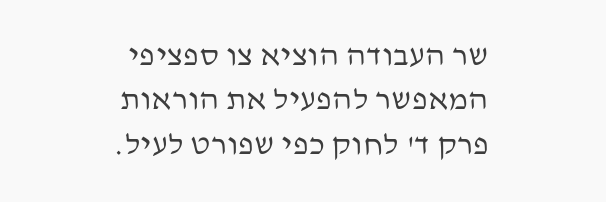שר העבודה הוציא צו ספציפי המאפשר להפעיל את הוראות פרק ד' לחוק כפי שפורט לעיל.